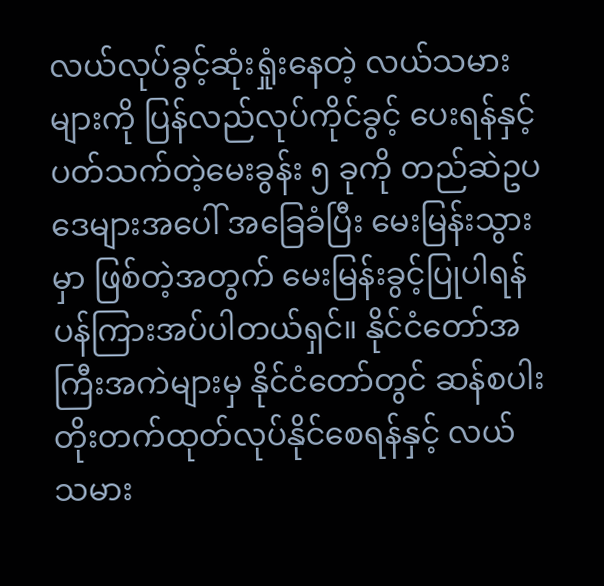လယ်လုပ်ခွင့်ဆုံးရှုံးနေတဲ့ လယ်သမားများကို ပြန်လည်လုပ်ကိုင်ခွင့် ပေးရန်နှင့်ပတ်သက်တဲ့မေးခွန်း ၅ ခုကို တည်ဆဲဥပဒေများအပေါ် အခြေခံပြီး မေးမြန်းသွားမှာ ဖြစ်တဲ့အတွက် မေးမြန်းခွင့်ပြုပါရန် ပန်ကြားအပ်ပါတယ်ရှင်။ နိုင်ငံတော်အကြီးအကဲများမှ နိုင်ငံတော်တွင် ဆန်စပါးတိုးတက်ထုတ်လုပ်နိုင်စေရန်နှင့် လယ်သမား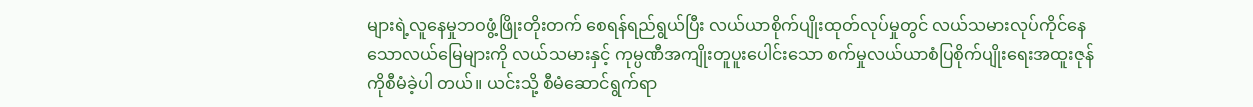များရဲ့လူနေမှုဘဝဖွံ့ဖြိုးတိုးတက် စေရန်ရည်ရွယ်ပြီး လယ်ယာစိုက်ပျိုးထုတ်လုပ်မှုတွင် လယ်သမားလုပ်ကိုင်နေသောလယ်မြေများကို လယ်သမားနှင့် ကုမ္ပဏီအကျိုးတူပူးပေါင်းသော စက်မှုလယ်ယာစံပြစိုက်ပျိုးရေးအထူးဇုန်ကိုစီမံခဲ့ပါ တယ်။ ယင်းသို့ စီမံဆောင်ရွက်ရာ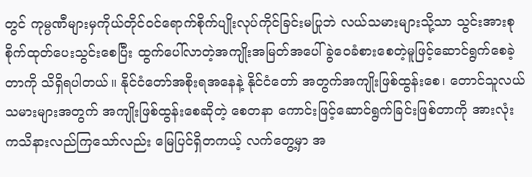တွင် ကုမ္ပဏီများမှကိုယ်တိုင်ဝင်ရောက်စိုက်ပျိုးလုပ်ကိုင်ခြင်းမပြုဘဲ လယ်သမားများသို့သာ သွင်းအားစုစိုက်ထုတ်ပေးသွင်းစေပြီး ထွက်ပေါ်လာတဲ့အကျိုးအမြတ်အပေါ် ခွဲဝေခံစားစေတဲ့မူဖြင့်ဆောင်ရွက်စေခဲ့တာကို သိရှိရပါတယ်။ နိုင်ငံတော်အစိုးရအနေနဲ့ နိုင်ငံတော် အတွက်အကျိုးဖြစ်ထွန်းစေ၊ တောင်သူလယ်သမားများအတွက် အကျိုးဖြစ်ထွန်းစေဆိုတဲ့ စေတနာ ကောင်းဖြင့်ဆောင်ရွက်ခြင်းဖြစ်တာကို အားလုံးကသိနားလည်ကြသော်လည်း မြေပြင်ရှိတကယ့် လက်တွေ့မှာ အ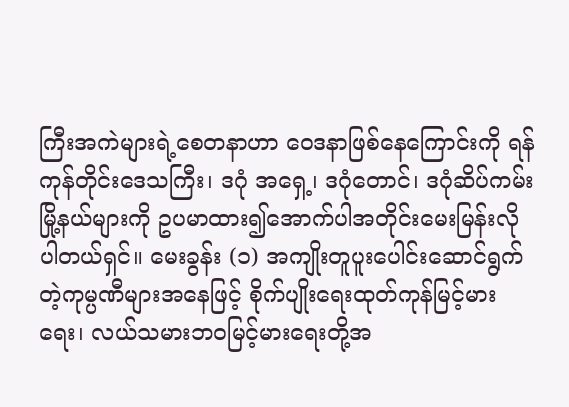ကြီးအကဲများရဲ့စေတနာဟာ ဝေဒနာဖြစ်နေကြောင်းကို ရန်ကုန်တိုင်းဒေသကြီး၊ ဒဂုံ အရှေ့၊ ဒဂုံတောင်၊ ဒဂုံဆိပ်ကမ်းမြို့နယ်များကို ဥပမာထား၍အောက်ပါအတိုင်းမေးမြန်းလိုပါတယ်ရှင်။ မေးခွန်း (၁) အကျိုးတူပူးပေါင်းဆောင်ရွက်တဲ့ကုမ္ပဏီများအနေဖြင့် စိုက်ပျိုးရေးထုတ်ကုန်မြင့်မားရေး၊ လယ်သမားဘဝမြင့်မားရေးတို့အ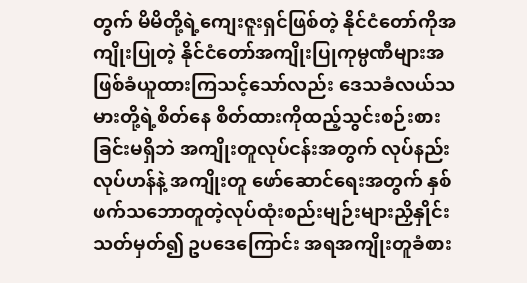တွက် မိမိတို့ရဲ့ကျေးဇူးရှင်ဖြစ်တဲ့ နိုင်ငံတော်ကိုအကျိုးပြုတဲ့ နိုင်ငံတော်အကျိုးပြုကုမ္ပဏီများအဖြစ်ခံယူထားကြသင့်သော်လည်း ဒေသခံလယ်သမားတို့ရဲ့စိတ်နေ စိတ်ထားကိုထည့်သွင်းစဉ်းစားခြင်းမရှိဘဲ အကျိုးတူလုပ်ငန်းအတွက် လုပ်နည်းလုပ်ဟန်နဲ့ အကျိုးတူ ဖော်ဆောင်ရေးအတွက် နှစ်ဖက်သဘောတူတဲ့လုပ်ထုံးစည်းမျဉ်းများညှိနှိုင်းသတ်မှတ်၍ ဥပဒေကြောင်း အရအကျိုးတူခံစား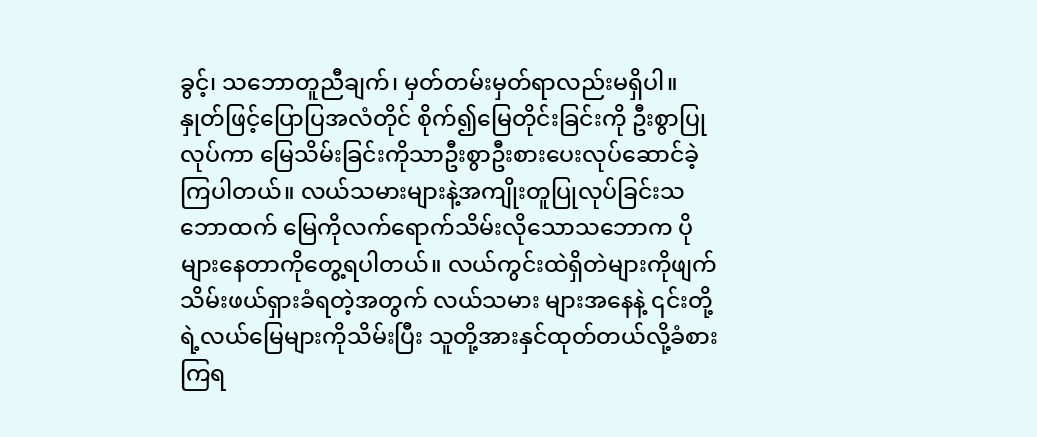ခွင့်၊ သဘောတူညီချက်၊ မှတ်တမ်းမှတ်ရာလည်းမရှိပါ။ နှုတ်ဖြင့်ပြောပြအလံတိုင် စိုက်၍မြေတိုင်းခြင်းကို ဦးစွာပြုလုပ်ကာ မြေသိမ်းခြင်းကိုသာဦးစွာဦးစားပေးလုပ်ဆောင်ခဲ့ကြပါတယ်။ လယ်သမားများနဲ့အကျိုးတူပြုလုပ်ခြင်းသဘောထက် မြေကိုလက်ရောက်သိမ်းလိုသောသဘောက ပိုများနေတာကိုတွေ့ရပါတယ်။ လယ်ကွင်းထဲရှိတဲများကိုဖျက်သိမ်းဖယ်ရှားခံရတဲ့အတွက် လယ်သမား များအနေနဲ့ ၎င်းတို့ရဲ့လယ်မြေများကိုသိမ်းပြီး သူတို့အားနှင်ထုတ်တယ်လို့ခံစားကြရ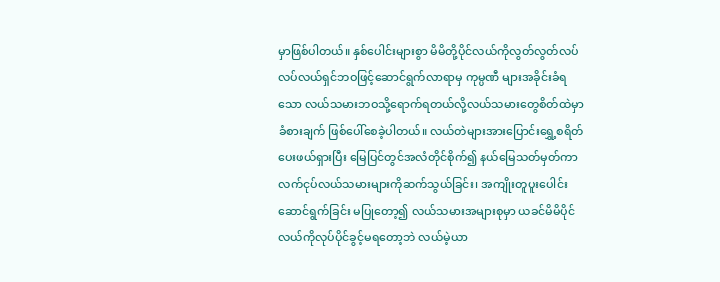မှာဖြစ်ပါတယ်။ နှစ်ပေါင်းများစွာ မိမိတို့ပိုင်လယ်ကိုလွတ်လွတ်လပ်လပ်လယ်ရှင်ဘဝဖြင့်ဆောင်ရွက်လာရာမှ ကုမ္ပဏီ များအခိုင်းခံရသော လယ်သမားဘဝသို့ရောက်ရတယ်လို့လယ်သမားတွေစိတ်ထဲမှာ ခံစားချက် ဖြစ်ပေါ်စေခဲ့ပါတယ်။ လယ်တဲများအားပြောင်းရွှေ့စရိတ်ပေးဖယ်ရှားပြီး မြေပြင်တွင်အလံတိုင်စိုက်၍ နယ်မြေသတ်မှတ်ကာ လက်ငုပ်လယ်သမားများကိုဆက်သွယ်ခြင်း၊ အကျိုးတူပူးပေါင်းဆောင်ရွက်ခြင်း မပြုတော့၍ လယ်သမားအများစုမှာ ယခင်မိမိပိုင်လယ်ကိုလုပ်ပိုင်ခွင့်မရတော့ဘဲ လယ်မဲ့ယာ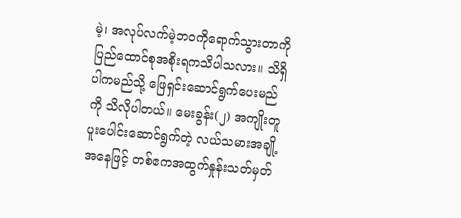မဲ့၊ အလုပ်လက်မဲ့ဘဝကိုရောက်သွားတာကို ပြည်ထောင်စုအစိုးရကသိပါသလား။ သိရှိပါကမည်သို့ ဖြေရှင်းဆောင်ရွက်ပေးမည်ကို သိလိုပါတယ်။ မေးခွန်း(၂) အကျိုးတူပူးပေါင်းဆောင်ရွက်တဲ့ လယ်သမားအချို့အနေဖြင့် တစ်ဧကအထွက်နှုန်းသတ်မှတ်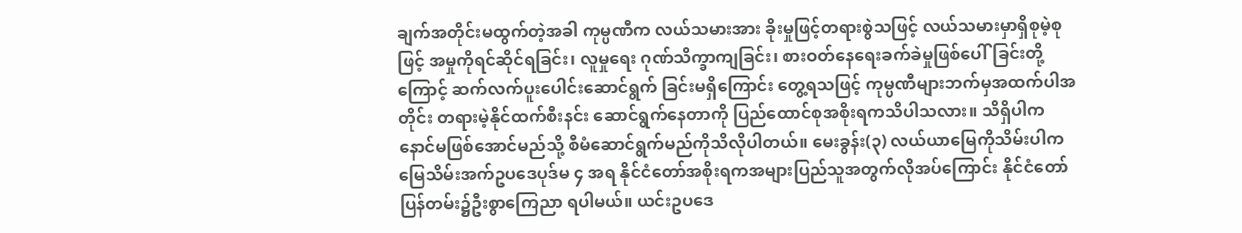ချက်အတိုင်းမထွက်တဲ့အခါ ကုမ္ပဏီက လယ်သမားအား ခိုးမှုဖြင့်တရားစွဲသဖြင့် လယ်သမားမှာရှိစုမဲ့စုဖြင့် အမှုကိုရင်ဆိုင်ရခြင်း၊ လူမှုရေး ဂုဏ်သိက္ခာကျခြင်း၊ စားဝတ်နေရေးခက်ခဲမှုဖြစ်ပေါ်ခြင်းတို့ကြောင့် ဆက်လက်ပူးပေါင်းဆောင်ရွက် ခြင်းမရှိကြောင်း တွေ့ရသဖြင့် ကုမ္ပဏီများဘက်မှအထက်ပါအတိုင်း တရားမဲ့နိုင်ထက်စီးနင်း ဆောင်ရွက်နေတာကို ပြည်ထောင်စုအစိုးရကသိပါသလား။ သိရှိပါက နောင်မဖြစ်အောင်မည်သို့ စီမံဆောင်ရွက်မည်ကိုသိလိုပါတယ်။ မေးခွန်း(၃) လယ်ယာမြေကိုသိမ်းပါက မြေသိမ်းအက်ဥပဒေပုဒ်မ ၄ အရ နိုင်ငံတော်အစိုးရကအများပြည်သူအတွက်လိုအပ်ကြောင်း နိုင်ငံတော်ပြန်တမ်း၌ဦးစွာကြေညာ ရပါမယ်။ ယင်းဥပဒေ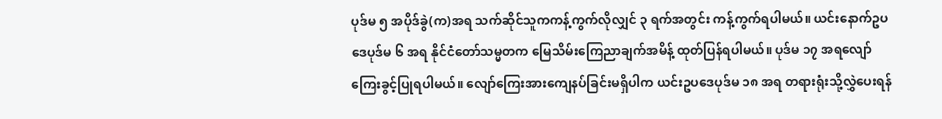ပုဒ်မ ၅ အပိုဒ်ခွဲ(က)အရ သက်ဆိုင်သူကကန့်ကွက်လိုလျှင် ၃ ရက်အတွင်း ကန့်ကွက်ရပါမယ်။ ယင်းနောက်ဥပဒေပုဒ်မ ၆ အရ နိုင်ငံတော်သမ္မတက မြေသိမ်းကြေညာချက်အမိန့် ထုတ်ပြန်ရပါမယ်။ ပုဒ်မ ၁၇ အရလျော်ကြေးခွင့်ပြုရပါမယ်။ လျော်ကြေးအားကျေနပ်ခြင်းမရှိပါက ယင်းဥပဒေပုဒ်မ ၁၈ အရ တရားရုံးသို့လွှဲပေးရန်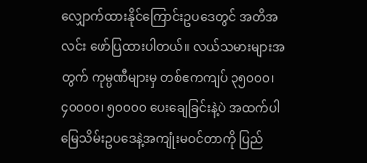လျှောက်ထားနိုင်ကြောင်းဥပဒေတွင် အတိအလင်း ဖော်ပြထားပါတယ်။ လယ်သမားများအတွက် ကုမ္ပဏီများမှ တစ်ဧကကျပ် ၃၅၀၀၀၊ ၄၀၀၀၀၊ ၅၀၀၀၀ ပေးချေခြင်းနဲ့ပဲ အထက်ပါမြေသိမ်းဥပဒေနဲ့အကျုံးမဝင်တာကို ပြည်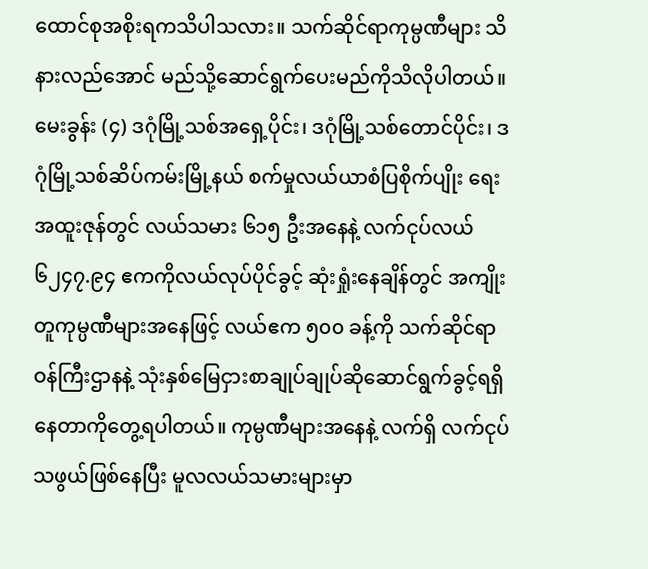ထောင်စုအစိုးရကသိပါသလား။ သက်ဆိုင်ရာကုမ္ပဏီများ သိနားလည်အောင် မည်သို့ဆောင်ရွက်ပေးမည်ကိုသိလိုပါတယ်။ မေးခွန်း (၄) ဒဂုံမြို့သစ်အရှေ့ပိုင်း၊ ဒဂုံမြို့သစ်တောင်ပိုင်း၊ ဒဂုံမြို့သစ်ဆိပ်ကမ်းမြို့နယ် စက်မှုလယ်ယာစံပြစိုက်ပျိုး ရေးအထူးဇုန်တွင် လယ်သမား ၆၁၅ ဦးအနေနဲ့ လက်ငုပ်လယ် ၆၂၄၇.၉၄ ဧကကိုလယ်လုပ်ပိုင်ခွင့် ဆုံးရှုံးနေချိန်တွင် အကျိုးတူကုမ္ပဏီများအနေဖြင့် လယ်ဧက ၅၀၀ ခန့်ကို သက်ဆိုင်ရာဝန်ကြီးဌာနနဲ့ သုံးနှစ်မြေငှားစာချုပ်ချုပ်ဆိုဆောင်ရွက်ခွင့်ရရှိနေတာကိုတွေ့ရပါတယ်။ ကုမ္ပဏီများအနေနဲ့ လက်ရှိ လက်ငုပ်သဖွယ်ဖြစ်နေပြီး မူလလယ်သမားများမှာ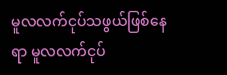မူလလက်ငုပ်သဖွယ်ဖြစ်နေရာ မူလလက်ငုပ်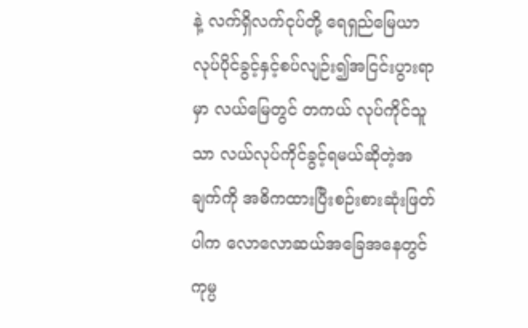နဲ့ လက်ရှိလက်ငုပ်တို့ ရေရှည်မြေယာလုပ်ပိုင်ခွင့်နှင့်စပ်လျဉ်း၍အငြင်းပွားရာမှာ လယ်မြေတွင် တကယ် လုပ်ကိုင်သူသာ လယ်လုပ်ကိုင်ခွင့်ရမယ်ဆိုတဲ့အချက်ကို အဓိကထားပြီးစဉ်းစားဆုံးဖြတ်ပါက လောလောဆယ်အခြေအနေတွင် ကုမ္ပ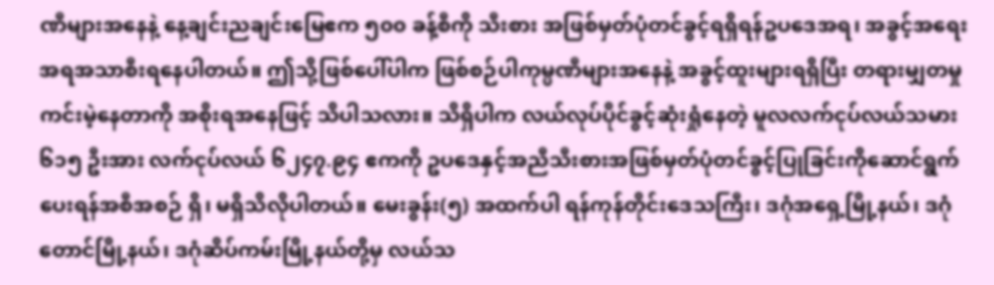ဏီများအနေနဲ့ နေ့ချင်းညချင်းမြေဧက ၅၀၀ ခန့်စီကို သီးစား အဖြစ်မှတ်ပုံတင်ခွင့်ရရှိရန်ဥပဒေအရ၊ အခွင့်အရေးအရအသာစီးရနေပါတယ်။ ဤသို့ဖြစ်ပေါ်ပါက ဖြစ်စဉ်ပါကုမ္ပဏီများအနေနဲ့ အခွင့်ထူးများရရှိပြီး တရားမျှတမှုကင်းမဲ့နေတာကို အစိုးရအနေဖြင့် သိပါသလား။ သိရှိပါက လယ်လုပ်ပိုင်ခွင့်ဆုံးရှုံနေတဲ့ မူလလက်ငုပ်လယ်သမား ၆၁၅ ဦးအား လက်ငုပ်လယ် ၆၂၄၇.၉၄ ဧကကို ဥပဒေနှင့်အညီသီးစားအဖြစ်မှတ်ပုံတင်ခွင့်ပြုခြင်းကိုဆောင်ရွက် ပေးရန်အစီအစဉ် ရှိ၊ မရှိသိလိုပါတယ်။ မေးခွန်း(၅) အထက်ပါ ရန်ကုန်တိုင်းဒေသကြီး၊ ဒဂုံအရှေ့မြို့နယ်၊ ဒဂုံတောင်မြို့နယ်၊ ဒဂုံဆိပ်ကမ်းမြို့နယ်တို့မှ လယ်သ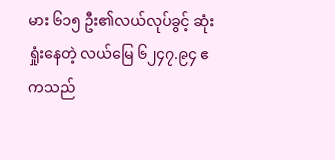မား ၆၁၅ ဦး၏လယ်လုပ်ခွင့် ဆုံးရှုံးနေတဲ့ လယ်မြေ ၆၂၄၇.၉၄ ဧကသည်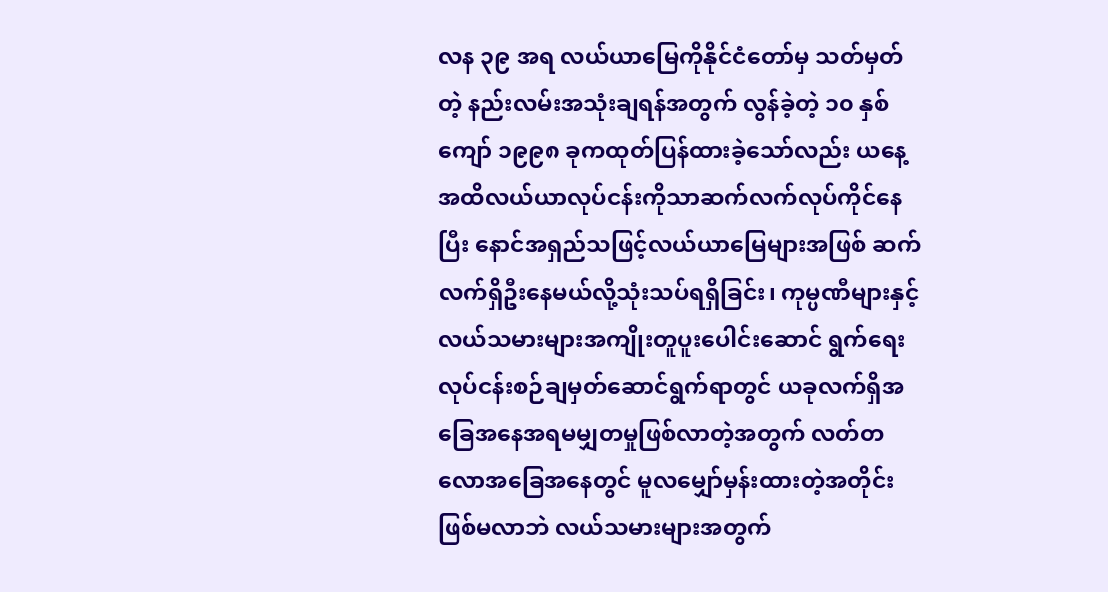လန ၃၉ အရ လယ်ယာမြေကိုနိုင်ငံတော်မှ သတ်မှတ်တဲ့ နည်းလမ်းအသုံးချရန်အတွက် လွန်ခဲ့တဲ့ ၁၀ နှစ်ကျော် ၁၉၉၈ ခုကထုတ်ပြန်ထားခဲ့သော်လည်း ယနေ့ အထိလယ်ယာလုပ်ငန်းကိုသာဆက်လက်လုပ်ကိုင်နေပြီး နောင်အရှည်သဖြင့်လယ်ယာမြေများအဖြစ် ဆက်လက်ရှိဦးနေမယ်လို့သုံးသပ်ရရှိခြင်း၊ ကုမ္ပဏီများနှင့် လယ်သမားများအကျိုးတူပူးပေါင်းဆောင် ရွက်ရေးလုပ်ငန်းစဉ်ချမှတ်ဆောင်ရွက်ရာတွင် ယခုလက်ရှိအခြေအနေအရမမျှတမှုဖြစ်လာတဲ့အတွက် လတ်တလောအခြေအနေတွင် မူလမျှော်မှန်းထားတဲ့အတိုင်းဖြစ်မလာဘဲ လယ်သမားများအတွက်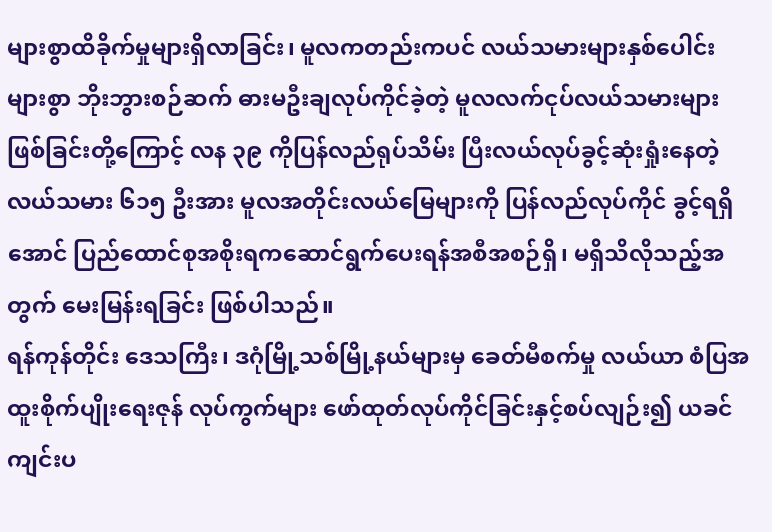များစွာထိခိုက်မှုများရှိလာခြင်း၊ မူလကတည်းကပင် လယ်သမားများနှစ်ပေါင်းများစွာ ဘိုးဘွားစဉ်ဆက် ဓားမဦးချလုပ်ကိုင်ခဲ့တဲ့ မူလလက်ငုပ်လယ်သမားများဖြစ်ခြင်းတို့ကြောင့် လန ၃၉ ကိုပြန်လည်ရုပ်သိမ်း ပြီးလယ်လုပ်ခွင့်ဆုံးရှုံးနေတဲ့ လယ်သမား ၆၁၅ ဦးအား မူလအတိုင်းလယ်မြေများကို ပြန်လည်လုပ်ကိုင် ခွင့်ရရှိအောင် ပြည်ထောင်စုအစိုးရကဆောင်ရွက်ပေးရန်အစီအစဉ်ရှိ၊ မရှိသိလိုသည့်အတွက် မေးမြန်းရခြင်း ဖြစ်ပါသည်။
ရန်ကုန်တိုင်း ဒေသကြီး၊ ဒဂုံမြို့သစ်မြို့နယ်များမှ ခေတ်မီစက်မှု လယ်ယာ စံပြအထူးစိုက်ပျိုးရေးဇုန် လုပ်ကွက်များ ဖော်ထုတ်လုပ်ကိုင်ခြင်းနှင့်စပ်လျဉ်း၍ ယခင် ကျင်းပ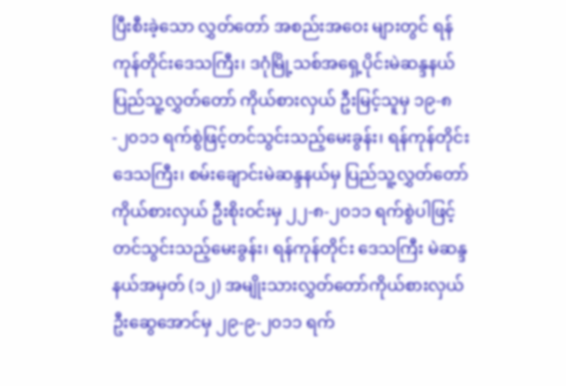ပြီးစီးခဲ့သော လွှတ်တော် အစည်းအဝေး များတွင် ရန်ကုန်တိုင်းဒေသကြီး၊ ဒဂုံမြို့သစ်အရှေ့ပိုင်းမဲဆန္ဒနယ် ပြည်သူ့လွှတ်တော် ကိုယ်စားလှယ် ဦးမြင့်သူမှ ၁၉-၈-၂၀၁၁ ရက်စွဲဖြင့်တင်သွင်းသည့်မေးခွန်း၊ ရန်ကုန်တိုင်းဒေသကြီး၊ စမ်းချောင်းမဲဆန္ဒနယ်မှ ပြည်သူ့လွှတ်တော်ကိုယ်စားလှယ် ဦးစိုးဝင်းမှ ၂၂-၈-၂၀၁၁ ရက်စွဲပါဖြင့်တင်သွင်းသည့်မေးခွန်း၊ ရန်ကုန်တိုင်း ဒေသကြီး မဲဆန္ဒနယ်အမှတ် (၁၂) အမျိုးသားလွှတ်တော်ကိုယ်စားလှယ် ဦးဆွေအောင်မှ ၂၉-၉-၂၀၁၁ ရက်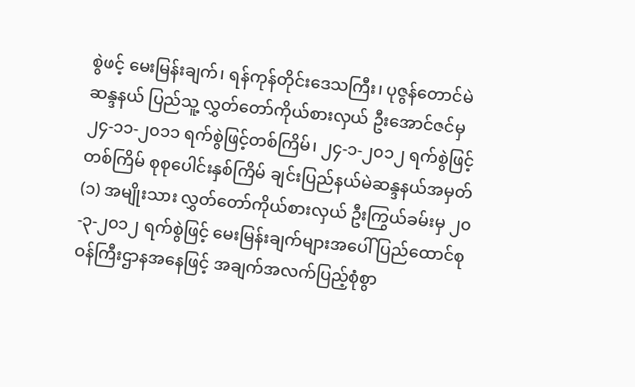စွဲဖင့် မေးမြန်းချက်၊ ရန်ကုန်တိုင်းဒေသကြီး၊ ပုဇွန်တောင်မဲဆန္ဒနယ် ပြည်သူ့ လွှတ်တော်ကိုယ်စားလှယ် ဦးအောင်ဇင်မှ ၂၄-၁၁-၂၀၁၁ ရက်စွဲဖြင့်တစ်ကြိမ်၊ ၂၄-၁-၂၀၁၂ ရက်စွဲဖြင့် တစ်ကြိမ် စုစုပေါင်းနှစ်ကြိမ် ချင်းပြည်နယ်မဲဆန္ဒနယ်အမှတ် (၁) အမျိုးသား လွှတ်တော်ကိုယ်စားလှယ် ဦးကြွယ်ခမ်းမှ ၂၀-၃-၂၀၁၂ ရက်စွဲဖြင့် မေးမြန်းချက်များအပေါ် ပြည်ထောင်စုဝန်ကြီးဌာနအနေဖြင့် အချက်အလက်ပြည့်စုံစွာ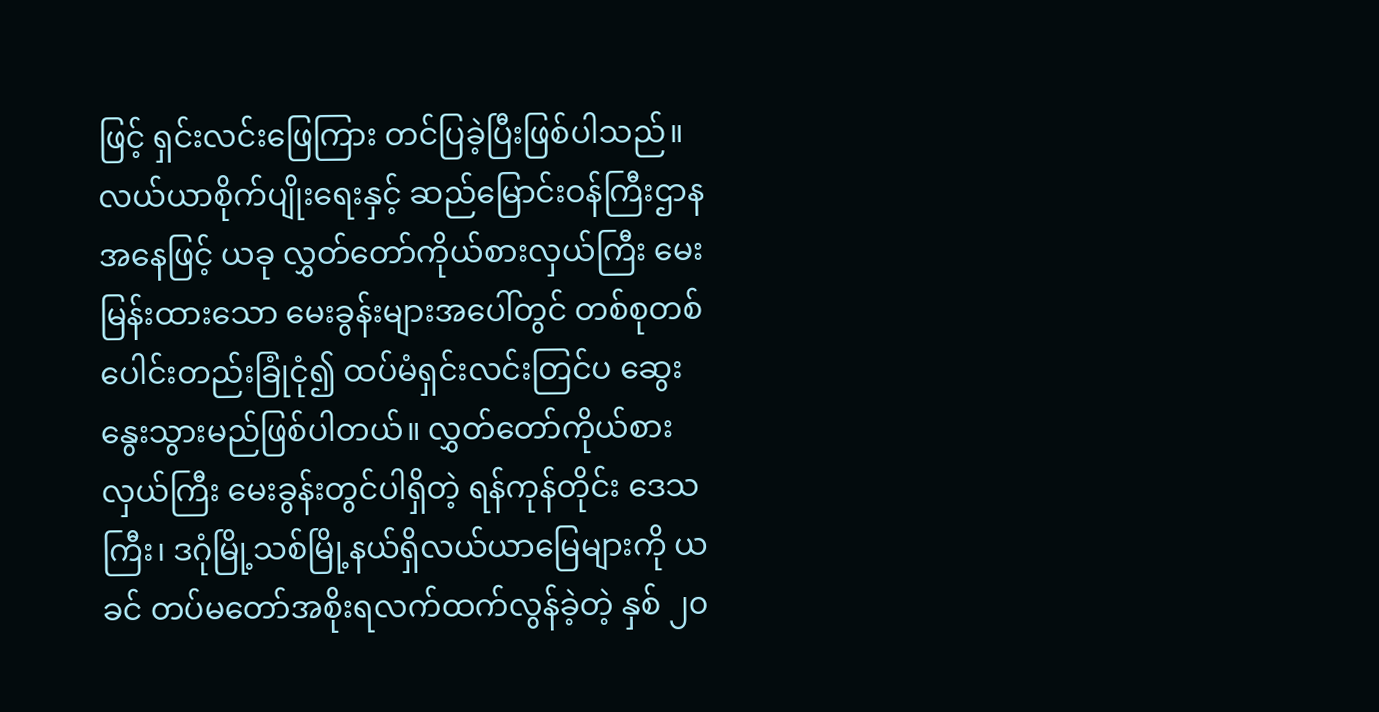ဖြင့် ရှင်းလင်းဖြေကြား တင်ပြခဲ့ပြီးဖြစ်ပါသည်။ လယ်ယာစိုက်ပျိုးရေးနှင့် ဆည်မြောင်းဝန်ကြီးဌာနအနေဖြင့် ယခု လွှတ်တော်ကိုယ်စားလှယ်ကြီး မေးမြန်းထားသော မေးခွန်းများအပေါ်တွင် တစ်စုတစ်ပေါင်းတည်းခြုံငုံ၍ ထပ်မံရှင်းလင်းတြင်ပ ဆွေးနွေးသွားမည်ဖြစ်ပါတယ်။ လွှတ်တော်ကိုယ်စားလှယ်ကြီး မေးခွန်းတွင်ပါရှိတဲ့ ရန်ကုန်တိုင်း ဒေသကြီး၊ ဒဂုံမြို့သစ်မြို့နယ်ရှိလယ်ယာမြေများကို ယခင် တပ်မတော်အစိုးရလက်ထက်လွန်ခဲ့တဲ့ နှစ် ၂၀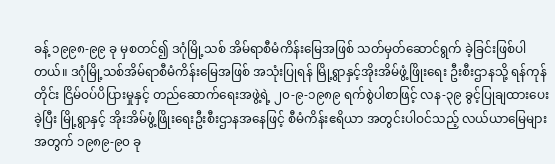ခန့် ၁၉၉၈-၉၉ ခု မှစတင်၍ ဒဂုံမြို့သစ် အိမ်ရာစီမံကိန်းမြေအဖြစ် သတ်မှတ်ဆောင်ရွက် ခဲ့ခြင်းဖြစ်ပါတယ်။ ဒဂုံမြို့သစ်အိမ်ရာစီမံကိန်းမြေအဖြစ် အသုံးပြုရန် မြို့ရွာနှင့်အိုးအိမ်ဖွံ့ဖြိုးရေး ဦးစီးဌာနသို့ ရန်ကုန်တိုင်း ငြိမ်ဝပ်ပိပြားမှုနှင့် တည်ဆောက်ရေးအဖွဲ့ရဲ့ ၂၀-၉-၁၉၈၉ ရက်စွဲပါစာဖြင့် လန-၃၉ ခွင့်ပြုချထားပေးခဲ့ပြီး မြို့ရွာနှင့် အိုးအိမ်ဖွံ့ဖြိုးရေးဦးစီးဌာနအနေဖြင့် စီမံကိန်းဧရိယာ အတွင်းပါဝင်သည့် လယ်ယာမြေများအတွက် ၁၉၈၉-၉၀ ခု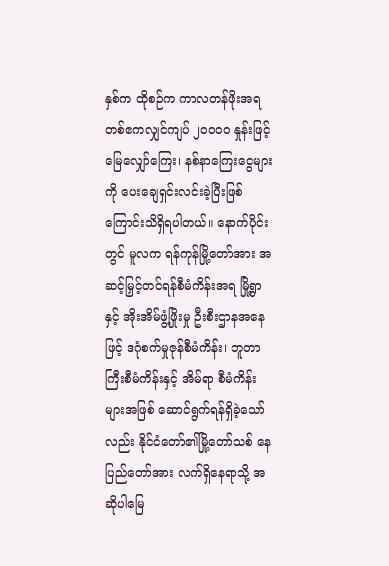နှစ်က ထိုစဉ်က ကာလတန်ဖိုးအရ တစ်ဧကလျှင်ကျပ် ၂၀၀၀၀ နှုန်းဖြင့် မြေလျှော်ကြေး၊ နစ်နာကြေးငွေများကို ပေးချေရှင်းလင်းခဲ့ပြီးဖြစ် ကြောင်းသိရှိရပါတယ်။ နောက်ပိုင်းတွင် မူလက ရန်ကုန်မြို့တော်အား အဆင့်မြှင့်တင်ရန်စီမံကိန်းအရ မြို့ရွာနှင့် အိုးအိမ်ဖွံ့ဖြိုးမှု ဦးစီးဌာနအနေဖြင့် ဒဂုံစက်မှုဇုန်စီမံကိန်း၊ ဘူတာကြီးစီမံကိန်းနှင့် အိမ်ရာ စီမံကိန်းများအဖြစ် ဆောင်ရွက်ရန်ရှိခဲ့သော်လည်း နိုင်ငံတော်၏မြို့တော်သစ် နေပြည်တော်အား လက်ရှိနေရာသို့ အဆိုပါမြေ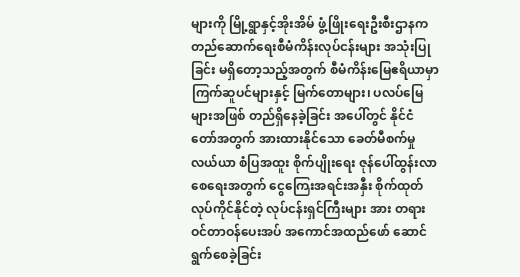များကို မြို့ရွာနှင့်အိုးအိမ် ဖွံ့ဖြိုးရေးဦးစီးဌာနက တည်ဆောက်ရေးစီမံကိန်းလုပ်ငန်းများ အသုံးပြုခြင်း မရှိတော့သည့်အတွက် စီမံကိန်းမြေဧရိယာမှာ ကြက်ဆူပင်များနှင့် မြက်တောများ၊ ပလပ်မြေများအဖြစ် တည်ရှိနေခဲ့ခြင်း အပေါ်တွင် နိုင်ငံတော်အတွက် အားထားနိုင်သော ခေတ်မီစက်မှု လယ်ယာ စံပြအထူး စိုက်ပျိုးရေး ဇုန်ပေါ်ထွန်းလာစေရေးအတွက် ငွေကြေးအရင်းအနှီး စိုက်ထုတ်လုပ်ကိုင်နိုင်တဲ့ လုပ်ငန်းရှင်ကြီးများ အား တရားဝင်တာဝန်ပေးအပ် အကောင်အထည်ဖော် ဆောင်ရွက်စေခဲ့ခြင်း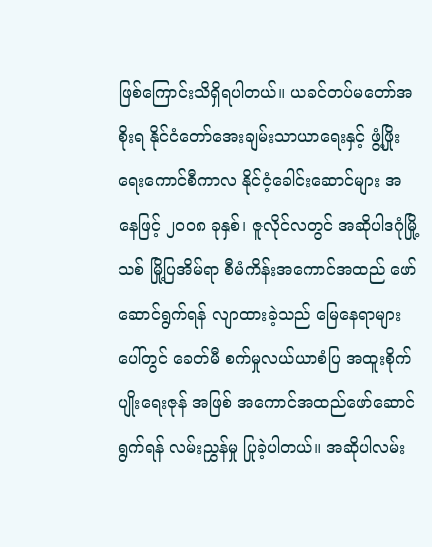ဖြစ်ကြောင်းသိရှိရပါတယ်။ ယခင်တပ်မတော်အစိုးရ နိုင်ငံတော်အေးချမ်းသာယာရေးနှင့် ဖွံ့ဖြိုးရေးကောင်စီကာလ နိုင်ငံ့ခေါင်းဆောင်များ အနေဖြင့် ၂၀၀၈ ခုနှစ်၊ ဇူလိုင်လတွင် အဆိုပါဒဂုံမြို့သစ် မြို့ပြအိမ်ရာ စီမံကိန်းအကောင်အထည် ဖော်ဆောင်ရွက်ရန် လျာထားခဲ့သည် မြေနေရာများပေါ်တွင် ခေတ်မီ စက်မှုလယ်ယာစံပြ အထူးစိုက်ပျိုးရေးဇုန် အဖြစ် အကောင်အထည်ဖော်ဆောင်ရွက်ရန် လမ်းညွှန်မှု ပြုခဲ့ပါတယ်။ အဆိုပါလမ်း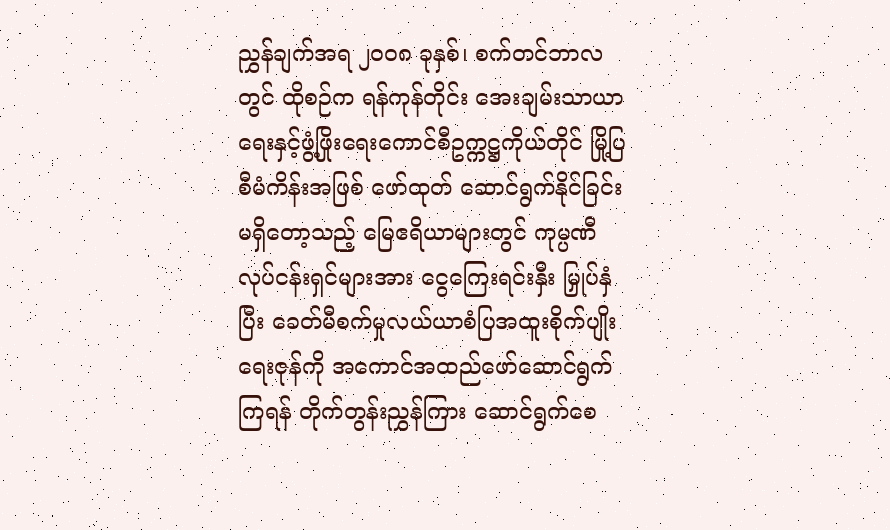ညွှန်ချက်အရ ၂၀၀၈ ခုနှစ်၊ စက်တင်ဘာလတွင် ထိုစဉ်က ရန်ကုန်တိုင်း အေးချမ်းသာယာရေးနှင့်ဖွံ့ဖြိုးရေးကောင်စီဥက္ကဋ္ဌကိုယ်တိုင် မြို့ပြစီမံကိန်းအဖြစ် ဖော်ထုတ် ဆောင်ရွက်နိုင်ခြင်း မရှိတော့သည့် မြေဧရိယာများတွင် ကုမ္ပဏီလုပ်ငန်းရှင်များအား ငွေကြေးရင်းနှီး မြှုပ်နှံပြီး ခေတ်မီစက်မှုလယ်ယာစံပြအထူးစိုက်ပျိုးရေးဇုန်ကို အကောင်အထည်ဖော်ဆောင်ရွက်ကြရန် တိုက်တွန်းညွှန်ကြား ဆောင်ရွက်စေ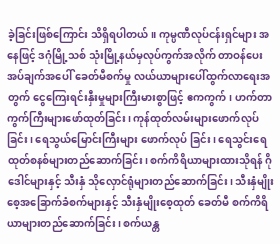ခဲ့ခြင်းဖြစ်ကြောင်း သိရှိရပါတယ်။ ကုမ္ပဏီလုပ်ငန်းရှင်များ အနေဖြင့် ဒဂုံမြို့သစ် သုံးမြို့နယ်မှလုပ်ကွက်အလိုက် တာဝန်ပေးအပ်ချက်အပေါ် ခေတ်မီစက်မှု လယ်ယာများပေါ်ထွက်လာရေးအတွက် ငွေကြေးရင်းနှီးမှုများကြီးမားစွာဖြင့် ဧကကွက်၊ ဟက်တာ ကွက်ကြီးများဖော်ထုတ်ခြင်း၊ ကုန်ထုတ်လမ်းများဖောက်လုပ်ခြင်း၊ ရေသွယ်မြောင်းကြီးများ ဖောက်လုပ် ခြင်း၊ ရေသွင်းရေထုတ်စနစ်များတည်ဆောက်ခြင်း၊ စက်ကိရိယာများထားသိုရန် ဂိုဒေါင်များနှင့် သီးနှံ သိုလှောင်ရုံများတည်ဆောက်ခြင်း၊ သီးနှံမျိုးစေ့အခြောက်ခံစက်များနှင့် သီးနှံမျိုးစေ့ထုတ် ခေတ်မီ စက်ကိရိယာများတည်ဆောက်ခြင်း၊ စက်ယန္တ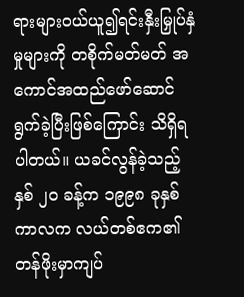ရားများဝယ်ယူ၍ရင်းနှီးမြှုပ်နှံမှုများကို တစိုက်မတ်မတ် အကောင်အထည်ဖော်ဆောင်ရွက်ခဲ့ပြီးဖြစ်ကြောင်း သိရှိရပါတယ်။ ယခင်လွန်ခဲ့သည့်နှစ် ၂၀ ခန့်က ၁၉၉၈ ခုနှစ်ကာလက လယ်တစ်ဧက၏တန်ဖိုးမှာကျပ်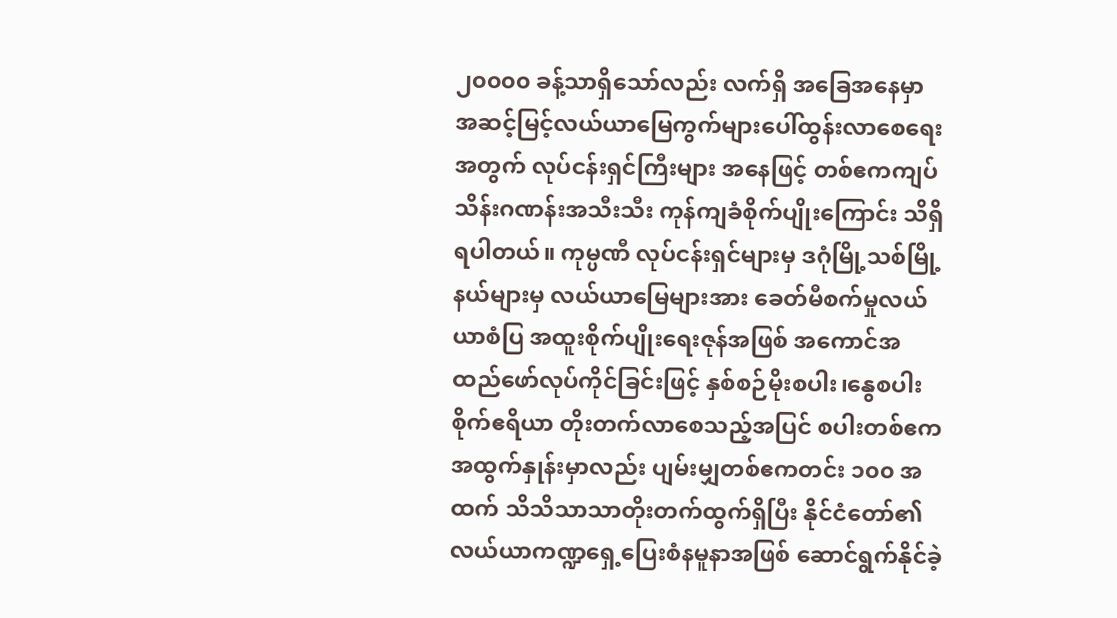၂၀၀၀၀ ခန့်သာရှိသော်လည်း လက်ရှိ အခြေအနေမှာ အဆင့်မြင့်လယ်ယာမြေကွက်များပေါ်ထွန်းလာစေရေးအတွက် လုပ်ငန်းရှင်ကြီးများ အနေဖြင့် တစ်ဧကကျပ်သိန်းဂဏန်းအသီးသီး ကုန်ကျခံစိုက်ပျိုးကြောင်း သိရှိရပါတယ်။ ကုမ္ပဏီ လုပ်ငန်းရှင်များမှ ဒဂုံမြို့သစ်မြို့နယ်များမှ လယ်ယာမြေများအား ခေတ်မီစက်မှုလယ်ယာစံပြ အထူးစိုက်ပျိုးရေးဇုန်အဖြစ် အကောင်အထည်ဖော်လုပ်ကိုင်ခြင်းဖြင့် နှစ်စဉ်မိုးစပါး၊နွေစပါးစိုက်ဧရိယာ တိုးတက်လာစေသည့်အပြင် စပါးတစ်ဧကအထွက်နှုန်းမှာလည်း ပျမ်းမျှတစ်ဧကတင်း ၁၀၀ အထက် သိသိသာသာတိုးတက်ထွက်ရှိပြီး နိုင်ငံတော်၏လယ်ယာကဏ္ဍရှေ့ပြေးစံနမူနာအဖြစ် ဆောင်ရွက်နိုင်ခဲ့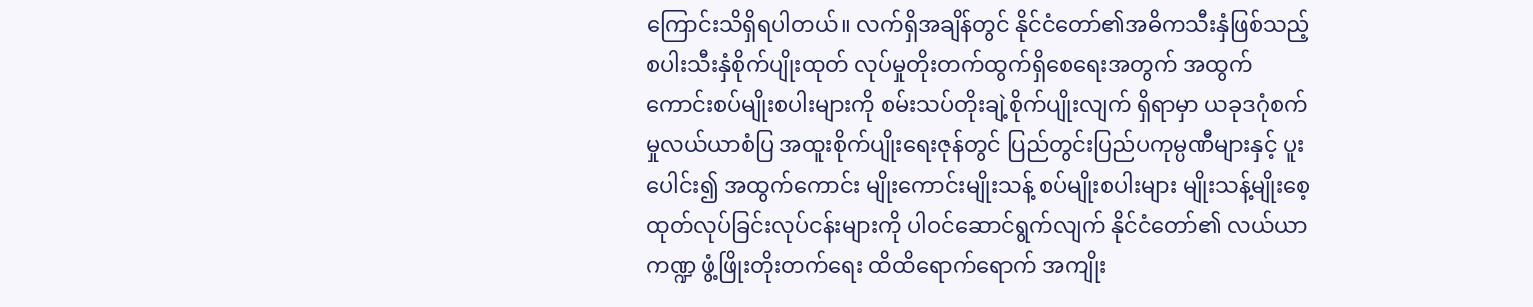ကြောင်းသိရှိရပါတယ်။ လက်ရှိအချိန်တွင် နိုင်ငံတော်၏အဓိကသီးနှံဖြစ်သည့် စပါးသီးနှံစိုက်ပျိုးထုတ် လုပ်မှုတိုးတက်ထွက်ရှိစေရေးအတွက် အထွက်ကောင်းစပ်မျိုးစပါးများကို စမ်းသပ်တိုးချဲ့စိုက်ပျိုးလျက် ရှိရာမှာ ယခုဒဂုံစက်မှုလယ်ယာစံပြ အထူးစိုက်ပျိုးရေးဇုန်တွင် ပြည်တွင်းပြည်ပကုမ္ပဏီများနှင့် ပူးပေါင်း၍ အထွက်ကောင်း မျိုးကောင်းမျိုးသန့် စပ်မျိုးစပါးများ မျိုးသန့်မျိုးစေ့ ထုတ်လုပ်ခြင်းလုပ်ငန်းများကို ပါဝင်ဆောင်ရွက်လျက် နိုင်ငံတော်၏ လယ်ယာကဏ္ဍ ဖွံ့ဖြိုးတိုးတက်ရေး ထိထိရောက်ရောက် အကျိုး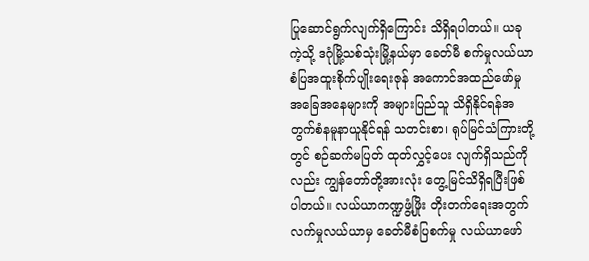ပြုဆောင်ရွက်လျက်ရှိကြောင်း သိရှိရပါတယ်။ ယခုကဲ့သို့ ဒဂုံမြို့သစ်သုံးမြို့နယ်မှာ ခေတ်မီ စက်မှုလယ်ယာစံပြအထူးစိုက်ပျိုးရေးဇုန် အကောင်အထည်ဖော်မှု အခြေအနေများကို အများပြည်သူ သိရှိနိုင်ရန်အတွက်စံနမူနာယူနိုင်ရန် သတင်းစာ၊ ရုပ်မြင်သံကြားတို့တွင် စဉ်ဆက်မပြတ် ထုတ်လွှင့်ပေး လျက်ရှိသည်ကိုလည်း ကျွန်တော်တို့အားလုံး တွေ့မြင်သိရှိရပြီးဖြစ်ပါတယ်။ လယ်ယာကဏ္ဍဖွံ့ဖြိုး တိုးတက်ရေးအတွက် လက်မှုလယ်ယာမှ ခေတ်မီစံပြစက်မှု လယ်ယာဖော်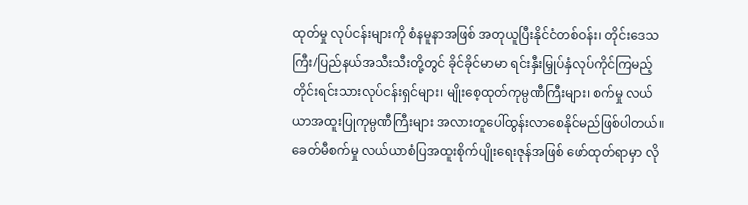ထုတ်မှု လုပ်ငန်းများကို စံနမူနာအဖြစ် အတုယူပြီးနိုင်ငံတစ်ဝန်း၊ တိုင်းဒေသကြီး/ပြည်နယ်အသီးသီးတို့တွင် ခိုင်ခိုင်မာမာ ရင်းနှီးမြှုပ်နှံလုပ်ကိုင်ကြမည့် တိုင်းရင်းသားလုပ်ငန်းရှင်များ၊ မျိုးစေ့ထုတ်ကုမ္ပဏီကြီးများ၊ စက်မှု လယ်ယာအထူးပြုကုမ္ပဏီကြီးများ အလားတူပေါ်ထွန်းလာစေနိုင်မည်ဖြစ်ပါတယ်။ ခေတ်မီစက်မှု လယ်ယာစံပြအထူးစိုက်ပျိုးရေးဇုန်အဖြစ် ဖော်ထုတ်ရာမှာ လို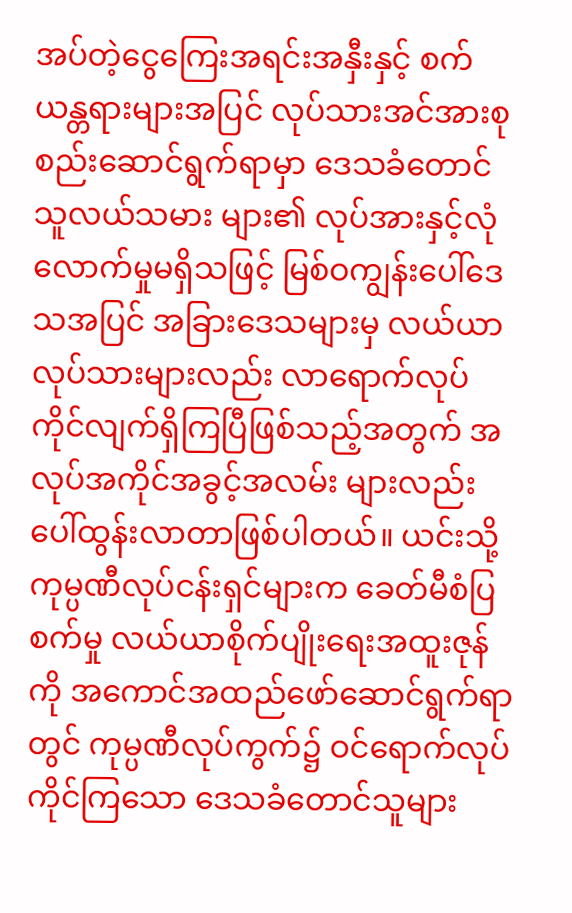အပ်တဲ့ငွေကြေးအရင်းအနှီးနှင့် စက်ယန္တရားများအပြင် လုပ်သားအင်အားစုစည်းဆောင်ရွက်ရာမှာ ဒေသခံတောင်သူလယ်သမား များ၏ လုပ်အားနှင့်လုံလောက်မှုမရှိသဖြင့် မြစ်ဝကျွန်းပေါ်ဒေသအပြင် အခြားဒေသများမှ လယ်ယာ လုပ်သားများလည်း လာရောက်လုပ်ကိုင်လျက်ရှိကြပြီဖြစ်သည့်အတွက် အလုပ်အကိုင်အခွင့်အလမ်း များလည်းပေါ်ထွန်းလာတာဖြစ်ပါတယ်။ ယင်းသို့ ကုမ္ပဏီလုပ်ငန်းရှင်များက ခေတ်မီစံပြစက်မှု လယ်ယာစိုက်ပျိုးရေးအထူးဇုန်ကို အကောင်အထည်ဖော်ဆောင်ရွက်ရာတွင် ကုမ္ပဏီလုပ်ကွက်၌ ဝင်ရောက်လုပ်ကိုင်ကြသော ဒေသခံတောင်သူများ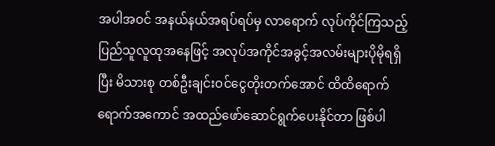အပါအဝင် အနယ်နယ်အရပ်ရပ်မှ လာရောက် လုပ်ကိုင်ကြသည့် ပြည်သူလူထုအနေဖြင့် အလုပ်အကိုင်အခွင့်အလမ်းများပိုမိုရရှိပြီး မိသားစု တစ်ဦးချင်းဝင်ငွေတိုးတက်အောင် ထိထိရောက်ရောက်အကောင် အထည်ဖော်ဆောင်ရွက်ပေးနိုင်တာ ဖြစ်ပါ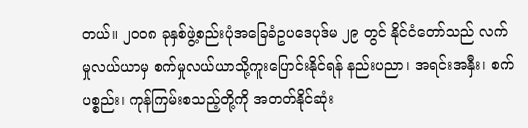တယ်။ ၂၀၀၈ ခုနှစ်ဖွဲ့စည်းပုံအခြေခံဥပဒေပုဒ်မ ၂၉ တွင် နိုင်ငံတော်သည် လက်မှုလယ်ယာမှ စက်မှုလယ်ယာသို့ကူးပြောင်းနိုင်ရန် နည်းပညာ၊ အရင်းအနှီး၊ စက်ပစ္စည်း၊ ကုန်ကြမ်းစသည့်တို့ကို အတတ်နိုင်ဆုံး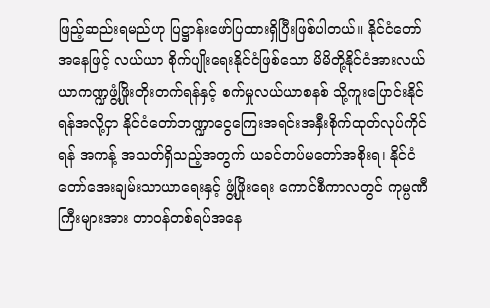ဖြည့်ဆည်းရမည်ဟု ပြဋ္ဌာန်းဖော်ပြထားရှိပြီးဖြစ်ပါတယ်။ နိုင်ငံတော်အနေဖြင့် လယ်ယာ စိုက်ပျိုးရေးနိုင်ငံဖြစ်သော မိမိတို့နိုင်ငံအားလယ်ယာကဏ္ဍဖွံ့ဖြိုးတိုးတက်ရန်နှင့် စက်မှုလယ်ယာစနစ် သို့ကူးပြောင်းနိုင်ရန်အလို့ငှာ နိုင်ငံတော်ဘဏ္ဍာငွေကြေးအရင်းအနှီးစိုက်ထုတ်လုပ်ကိုင်ရန် အကန့် အသတ်ရှိသည့်အတွက် ယခင်တပ်မတော်အစိုးရ၊ နိုင်ငံတော်အေးချမ်းသာယာရေးနှင့် ဖွံ့ဖြိုးရေး ကောင်စီကာလတွင် ကုမ္ပဏီကြီးများအား တာဝန်တစ်ရပ်အနေ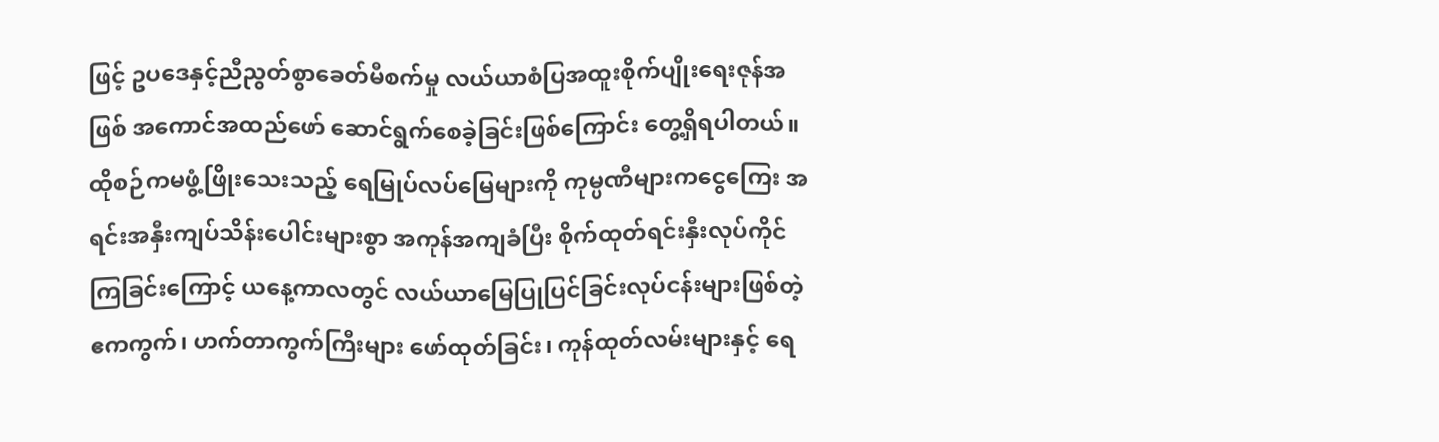ဖြင့် ဥပဒေနှင့်ညီညွတ်စွာခေတ်မီစက်မှု လယ်ယာစံပြအထူးစိုက်ပျိုးရေးဇုန်အဖြစ် အကောင်အထည်ဖော် ဆောင်ရွက်စေခဲ့ခြင်းဖြစ်ကြောင်း တွေ့ရှိရပါတယ်။ ထိုစဉ်ကမဖွံ့ဖြိုးသေးသည့် ရေမြုပ်လပ်မြေများကို ကုမ္ပဏီများကငွေကြေး အရင်းအနှီးကျပ်သိန်းပေါင်းများစွာ အကုန်အကျခံပြီး စိုက်ထုတ်ရင်းနှီးလုပ်ကိုင်ကြခြင်းကြောင့် ယနေ့ကာလတွင် လယ်ယာမြေပြုပြင်ခြင်းလုပ်ငန်းများဖြစ်တဲ့ ဧကကွက်၊ ဟက်တာကွက်ကြီးများ ဖော်ထုတ်ခြင်း၊ ကုန်ထုတ်လမ်းများနှင့် ရေ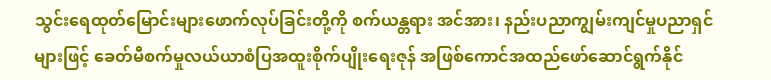သွင်းရေထုတ်မြောင်းများဖောက်လုပ်ခြင်းတို့ကို စက်ယန္တရား အင်အား၊ နည်းပညာကျွမ်းကျင်မှုပညာရှင်များဖြင့် ခေတ်မီစက်မှုလယ်ယာစံပြအထူးစိုက်ပျိုးရေးဇုန် အဖြစ်ကောင်အထည်ဖော်ဆောင်ရွက်နိုင်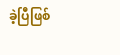ခဲ့ပြီဖြစ်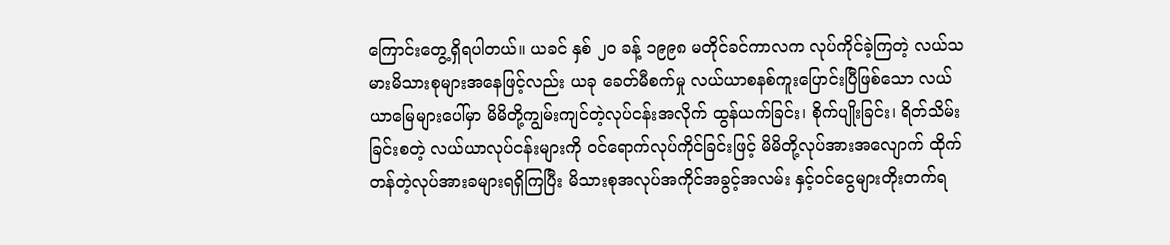ကြောင်းတွေ့ရှိရပါတယ်။ ယခင် နှစ် ၂၀ ခန့် ၁၉၉၈ မတိုင်ခင်ကာလက လုပ်ကိုင်ခဲ့ကြတဲ့ လယ်သမားမိသားစုများအနေဖြင့်လည်း ယခု ခေတ်မီစက်မှု လယ်ယာစနစ်ကူးပြောင်းပြီဖြစ်သော လယ်ယာမြေများပေါ်မှာ မိမိတို့ကျွမ်းကျင်တဲ့လုပ်ငန်းအလိုက် ထွန်ယက်ခြင်း၊ စိုက်ပျိုးခြင်း၊ ရိတ်သိမ်းခြင်းစတဲ့ လယ်ယာလုပ်ငန်းများကို ဝင်ရောက်လုပ်ကိုင်ခြင်းဖြင့် မိမိတို့လုပ်အားအလျောက် ထိုက်တန်တဲ့လုပ်အားခများရရှိကြပြီး မိသားစုအလုပ်အကိုင်အခွင့်အလမ်း နှင့်ဝင်ငွေများတိုးတက်ရ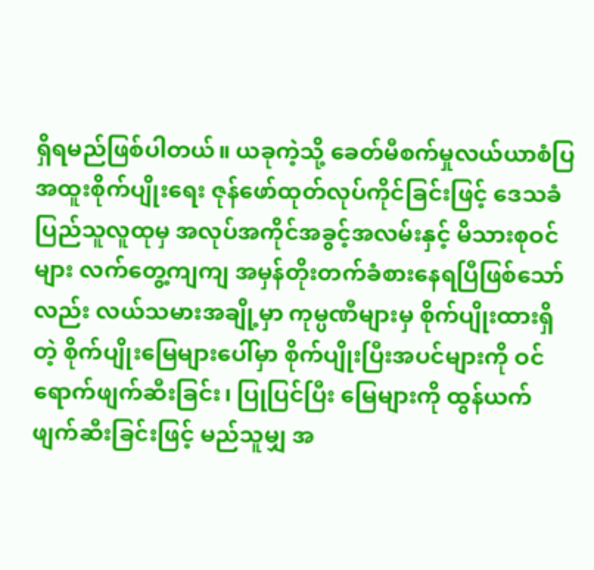ရှိရမည်ဖြစ်ပါတယ်။ ယခုကဲ့သို့ ခေတ်မီစက်မှုလယ်ယာစံပြအထူးစိုက်ပျိုးရေး ဇုန်ဖော်ထုတ်လုပ်ကိုင်ခြင်းဖြင့် ဒေသခံပြည်သူလူထုမှ အလုပ်အကိုင်အခွင့်အလမ်းနှင့် မိသားစုဝင်များ လက်တွေ့ကျကျ အမှန်တိုးတက်ခံစားနေရပြီဖြစ်သော်လည်း လယ်သမားအချို့မှာ ကုမ္ပဏီများမှ စိုက်ပျိုးထားရှိတဲ့ စိုက်ပျိုးမြေများပေါ်မှာ စိုက်ပျိုးပြီးအပင်များကို ဝင်ရောက်ဖျက်ဆီးခြင်း၊ ပြုပြင်ပြီး မြေများကို ထွန်ယက်ဖျက်ဆီးခြင်းဖြင့် မည်သူမျှ အ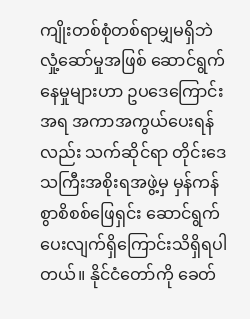ကျိုးတစ်စုံတစ်ရာမျှမရှိဘဲ လှုံ့ဆော်မှုအဖြစ် ဆောင်ရွက်နေမှုများဟာ ဥပဒေကြောင်းအရ အကာအကွယ်ပေးရန်လည်း သက်ဆိုင်ရာ တိုင်းဒေသကြီးအစိုးရအဖွဲ့မှ မှန်ကန်စွာစိစစ်ဖြေရှင်း ဆောင်ရွက်ပေးလျက်ရှိကြောင်းသိရှိရပါတယ်။ နိုင်ငံတော်ကို ခေတ်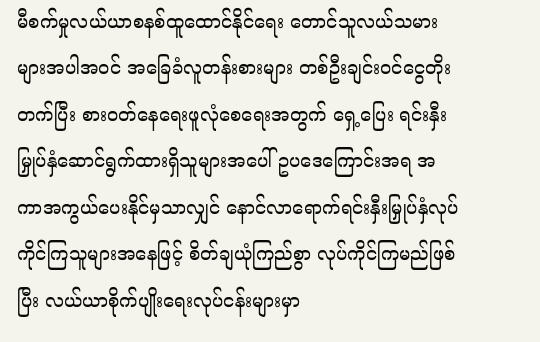မီစက်မှုလယ်ယာစနစ်ထူထောင်နိုင်ရေး တောင်သူလယ်သမားများအပါအဝင် အခြေခံလူတန်းစားများ တစ်ဦးချင်းဝင်ငွေတိုးတက်ပြီး စားဝတ်နေရေးဖူလုံစေရေးအတွက် ရှေ့ပြေး ရင်းနှီးမြှုပ်နှံဆောင်ရွက်ထားရှိသူများအပေါ် ဥပဒေကြောင်းအရ အကာအကွယ်ပေးနိုင်မှသာလျှင် နောင်လာရောက်ရင်းနှီးမြှုပ်နှံလုပ်ကိုင်ကြသူများအနေဖြင့် စိတ်ချယုံကြည်စွာ လုပ်ကိုင်ကြမည်ဖြစ်ပြီး လယ်ယာစိုက်ပျိုးရေးလုပ်ငန်းများမှာ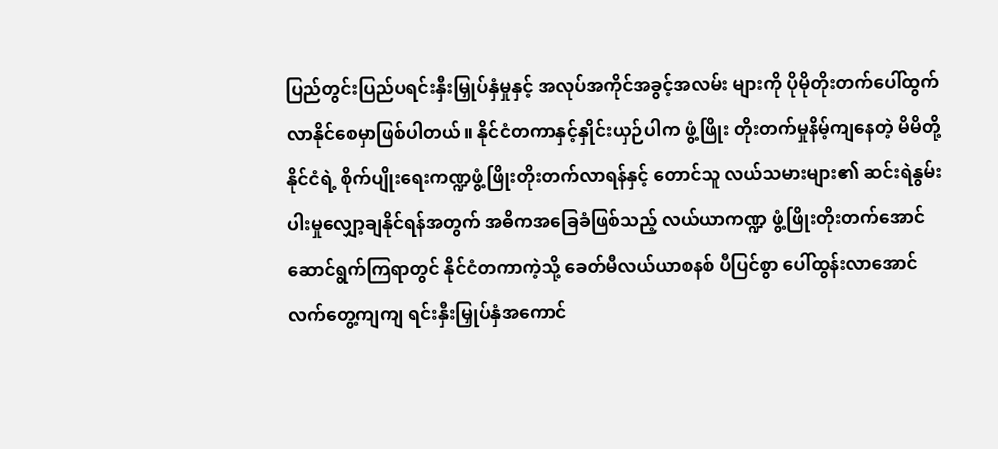ပြည်တွင်းပြည်ပရင်းနှီးမြှုပ်နှံမှုနှင့် အလုပ်အကိုင်အခွင့်အလမ်း များကို ပိုမိုတိုးတက်ပေါ်ထွက်လာနိုင်စေမှာဖြစ်ပါတယ်။ နိုင်ငံတကာနှင့်နှိုင်းယှဉ်ပါက ဖွံ့ဖြိုး တိုးတက်မှုနိမ့်ကျနေတဲ့ မိမိတို့နိုင်ငံရဲ့ စိုက်ပျိုးရေးကဏ္ဍဖွံ့ဖြိုးတိုးတက်လာရန်နှင့် တောင်သူ လယ်သမားများ၏ ဆင်းရဲနွမ်းပါးမှုလျှော့ချနိုင်ရန်အတွက် အဓိကအခြေခံဖြစ်သည့် လယ်ယာကဏ္ဍ ဖွံ့ဖြိုးတိုးတက်အောင် ဆောင်ရွက်ကြရာတွင် နိုင်ငံတကာကဲ့သို့ ခေတ်မီလယ်ယာစနစ် ပီပြင်စွာ ပေါ်ထွန်းလာအောင် လက်တွေ့ကျကျ ရင်းနှီးမြှုပ်နှံအကောင်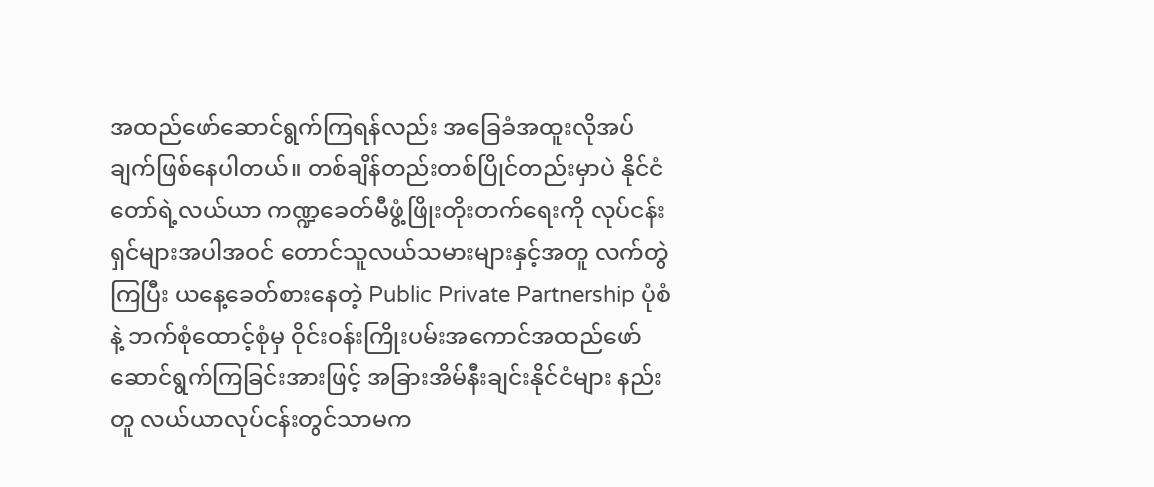အထည်ဖော်ဆောင်ရွက်ကြရန်လည်း အခြေခံအထူးလိုအပ်ချက်ဖြစ်နေပါတယ်။ တစ်ချိန်တည်းတစ်ပြိုင်တည်းမှာပဲ နိုင်ငံတော်ရဲ့လယ်ယာ ကဏ္ဍခေတ်မီဖွံ့ဖြိုးတိုးတက်ရေးကို လုပ်ငန်းရှင်များအပါအဝင် တောင်သူလယ်သမားများနှင့်အတူ လက်တွဲကြပြီး ယနေ့ခေတ်စားနေတဲ့ Public Private Partnership ပုံစံနဲ့ ဘက်စုံထောင့်စုံမှ ဝိုင်းဝန်းကြိုးပမ်းအကောင်အထည်ဖော် ဆောင်ရွက်ကြခြင်းအားဖြင့် အခြားအိမ်နီးချင်းနိုင်ငံများ နည်းတူ လယ်ယာလုပ်ငန်းတွင်သာမက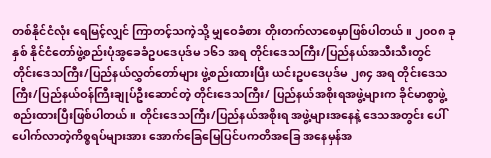တစ်နိုင်ငံလုံး ရေမြင့်လျှင် ကြာတင့်သကဲ့သို့ မျှဝေခံစား တိုးတက်လာစေမှာဖြစ်ပါတယ်။ ၂၀၀၈ ခုနှစ် နိုင်ငံတော်ဖွဲ့စည်းပုံအွခေခံဥပဒေပုဒ်မ ၁၆၁ အရ တိုင်းဒေသကြီး/ပြည်နယ်အသီးသီးတွင် တိုင်းဒေသကြီး/ပြည်နယ်လွှတ်တော်များ ဖွဲ့စည်းထားပြီး ယင်းဥပဒေပုဒ်မ ၂၈၄ အရ တိုင်းဒေသကြီး/ပြည်နယ်ဝန်ကြီးချုပ်ဦးဆောင်တဲ့ တိုင်းဒေသကြီး/ ပြည်နယ်အစိုးရအဖွဲ့များက ခိုင်မာစွာဖွဲ့စည်းထားပြီးဖြစ်ပါတယ်။ တိုင်းဒေသကြီး/ပြည်နယ်အစိုးရ အဖွဲ့များအနေနဲ့ ဒေသအတွင်း ပေါ်ပေါက်လာတဲ့ကိစ္စရပ်များအား အောက်ခြေမြေပြင်ပကတိအခြေ အနေမှန်အ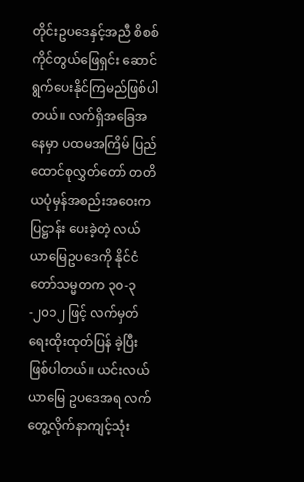တိုင်းဥပဒေနှင့်အညီ စိစစ်ကိုင်တွယ်ဖြေရှင်း ဆောင်ရွက်ပေးနိုင်ကြမည်ဖြစ်ပါတယ်။ လက်ရှိအခြေအနေမှာ ပထမအကြိမ် ပြည်ထောင်စုလွှတ်တော် တတိယပုံမှန်အစည်းအဝေးက ပြဋ္ဌာန်း ပေးခဲ့တဲ့ လယ်ယာမြေဥပဒေကို နိုင်ငံတော်သမ္မတက ၃၀-၃-၂၀၁၂ ဖြင့် လက်မှတ်ရေးထိုးထုတ်ပြန် ခဲ့ပြီးဖြစ်ပါတယ်။ ယင်းလယ်ယာမြေ ဥပဒေအရ လက်တွေ့လိုက်နာကျင့်သုံး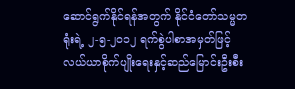ဆောင်ရွက်နိုင်ရန်အတွက် နိုင်ငံတော်သမ္မတရုံးရဲ့ ၂-၅-၂၀၁၂ ရက်စွဲပါစာအမှတ်ဖြင့် လယ်ယာစိုက်ပျိုးရေးနှင့်ဆည်မြောင်းဦးစီး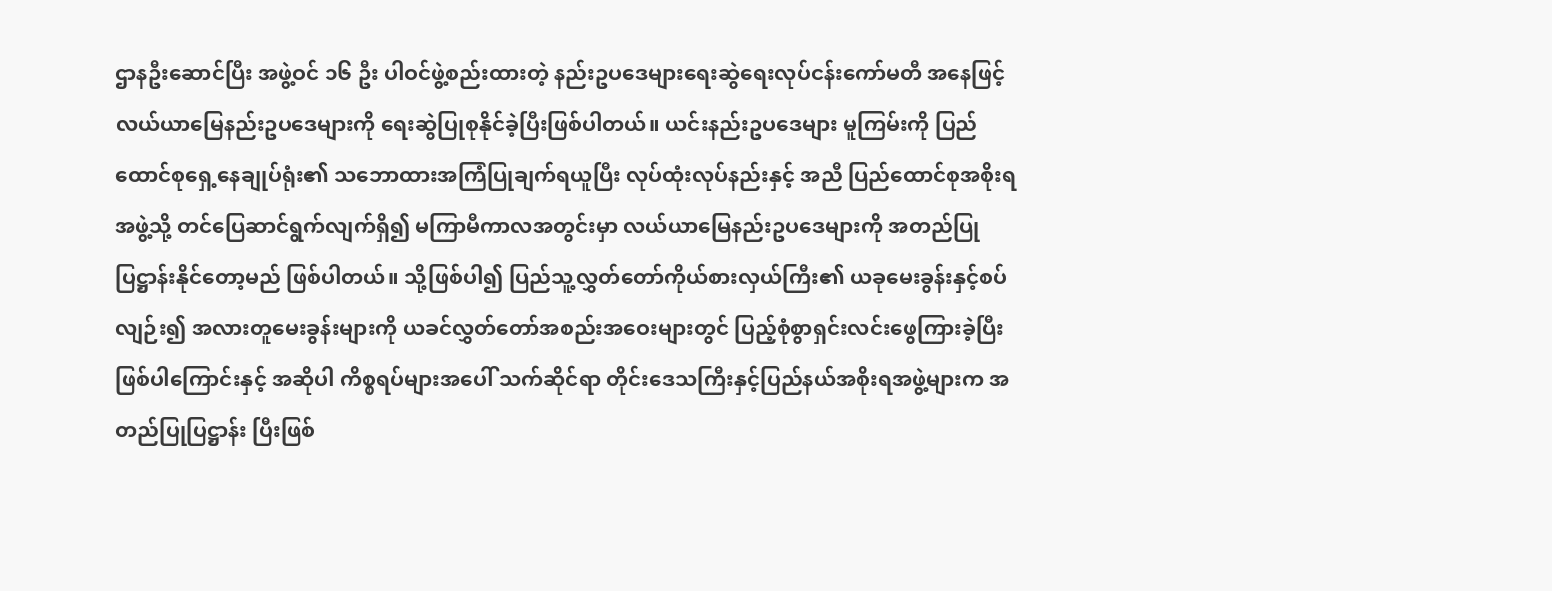ဌာနဦးဆောင်ပြီး အဖွဲ့ဝင် ၁၆ ဦး ပါဝင်ဖွဲ့စည်းထားတဲ့ နည်းဥပဒေများရေးဆွဲရေးလုပ်ငန်းကော်မတီ အနေဖြင့် လယ်ယာမြေနည်းဥပဒေများကို ရေးဆွဲပြုစုနိုင်ခဲ့ပြီးဖြစ်ပါတယ်။ ယင်းနည်းဥပဒေများ မူကြမ်းကို ပြည်ထောင်စုရှေ့နေချုပ်ရုံး၏ သဘောထားအကြံပြုချက်ရယူပြီး လုပ်ထုံးလုပ်နည်းနှင့် အညီ ပြည်ထောင်စုအစိုးရအဖွဲ့သို့ တင်ပြေဆာင်ရွက်လျက်ရှိ၍ မကြာမီကာလအတွင်းမှာ လယ်ယာမြေနည်းဥပဒေများကို အတည်ပြုပြဋ္ဌာန်းနိုင်တော့မည် ဖြစ်ပါတယ်။ သို့ဖြစ်ပါ၍ ပြည်သူ့လွှတ်တော်ကိုယ်စားလှယ်ကြီး၏ ယခုမေးခွန်းနှင့်စပ်လျဉ်း၍ အလားတူမေးခွန်းများကို ယခင်လွှတ်တော်အစည်းအဝေးများတွင် ပြည့်စုံစွာရှင်းလင်းဖွေကြားခဲ့ပြီးဖြစ်ပါကြောင်းနှင့် အဆိုပါ ကိစ္စရပ်များအပေါ် သက်ဆိုင်ရာ တိုင်းဒေသကြီးနှင့်ပြည်နယ်အစိုးရအဖွဲ့များက အတည်ပြုပြဋ္ဌာန်း ပြီးဖြစ်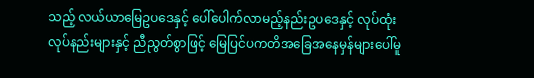သည့် လယ်ယာမြေဥပဒေနှင့် ပေါ်ပေါက်လာမည့်နည်းဥပဒေနှင့် လုပ်ထုံးလုပ်နည်းများနှင့် ညီညွတ်စွာဖြင့် မြေပြင်ပကတိအခြေအနေမှန်များပေါ်မူ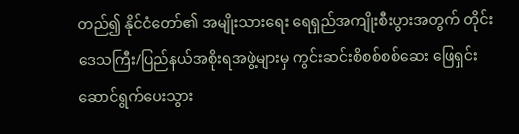တည်၍ နိုင်ငံတော်၏ အမျိုးသားရေး ရေရှည်အကျိုးစီးပွားအတွက် တိုင်းဒေသကြီး/ပြည်နယ်အစိုးရအဖွဲ့များမှ ကွင်းဆင်းစိစစ်စစ်ဆေး ဖြေရှင်းဆောင်ရွက်ပေးသွား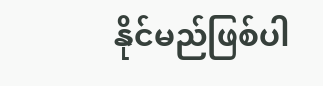နိုင်မည်ဖြစ်ပါ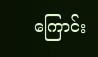ကြောင်း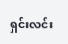ရှင်းလင်း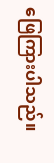ဖြေကြားပါသည်။